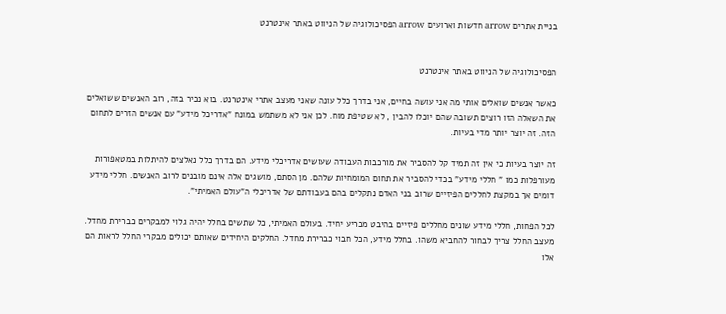בניית אתרים arrow חדשות וארועים arrow הפסיכולוגיה של הניווט באתר אינטרנט


הפסיכולוגיה של הניווט באתר אינטרנט

כאשר אנשים שואלים אותי מה אני עושה בחיים, אני בדרך כלל עונה שאני מעצב אתרי אינטרנט. בוא נכיר בזה, רוב האנשים ששואלים את השאלה הזו רוצים תשובה שהם יוכלו להבין , לא שטיפת מוח. לכן אני לא משתמש במונח "אדריכל מידע" עם אנשים הזרים לתחום הזה. זה יוצר יותר מדי בעיות.

זה יוצר בעיות כי אין זה תמיד קל להסביר את מורכבות העבודה שעושים אדריכלי מידע. הם בדרך כלל נאלצים להיתלות במטאפורות מעורפלות כמו " חללי מידע" בכדי להסביר את תחום המומחיות שלהם. מן הסתם, מושגים אלה אינם מובנים לרוב האנשים. חללי מידע דומים אך במקצת לחללים הפיזיים שרוב בני האדם נתקלים בהם בעבודתם של אדריכלי ה"עולם האמיתי".

לכל הפחות, חללי מידע שונים מחללים פיזיים בהיבט מכריע יחיד. בעולם האמיתי, כל שתשים בחלל יהיה גלוי למבקרים כברירת מחדל. מעצב החלל צריך לבחור להחביא משהו. בחלל מידע, הכל חבוי כברירת מחדל. החלקים היחידים שאותם יכולים מבקרי החלל לראות הם אלו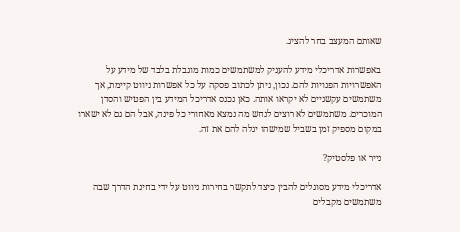שאותם המעצב בחר להציג.

באפשרות אדריכלי מידע להעניק למשתמשים כמות מוגבלת בלבד של מידע על האפשרויות הפנויות להם. נכון, ניתן לכתוב פסקה על כל אפשרות ניווט קיימת, אך משתמשים עקשניים לא יקראו אותה. כאן נכנס אדריכל המידע בין הפטיש והסדן המוכרים. משתמשים לא רוצים לנחש מה נמצא מאחורי כל פינה, אבל הם גם לא ישארו במקום מספיק זמן בשביל שמישהו יגלה להם את זה.

נייר או פלסטיק?

אדריכלי מידע מסוגלים להבין כיצד לתקשר בחירות ניווט על ידי בחינת הדרך שבה משתמשים מקבלים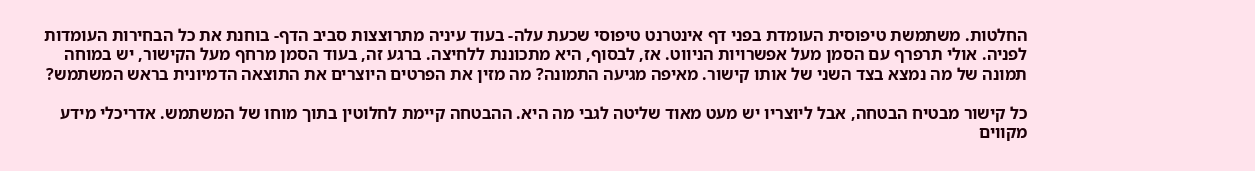החלטות. משתמשת טיפוסית העומדת בפני דף אינטרנט טיפוסי שכעת עלה- בעוד עיניה מתרוצצות סביב הדף- בוחנת את כל הבחירות העומדות לפניה. אולי תרפרף עם הסמן מעל אפשרויות הניווט. אז, לבסוף, היא מתכוננת ללחיצה. ברגע זה, בעוד הסמן מרחף מעל הקישור, יש במוחה תמונה של מה נמצא בצד השני של אותו קישור. מאיפה מגיעה התמונה? מה מזין את הפרטים היוצרים את התוצאה הדמיונית בראש המשתמש?

כל קישור מבטיח הבטחה, אבל ליוצריו יש מעט מאוד שליטה לגבי מה היא. ההבטחה קיימת לחלוטין בתוך מוחו של המשתמש. אדריכלי מידע מקווים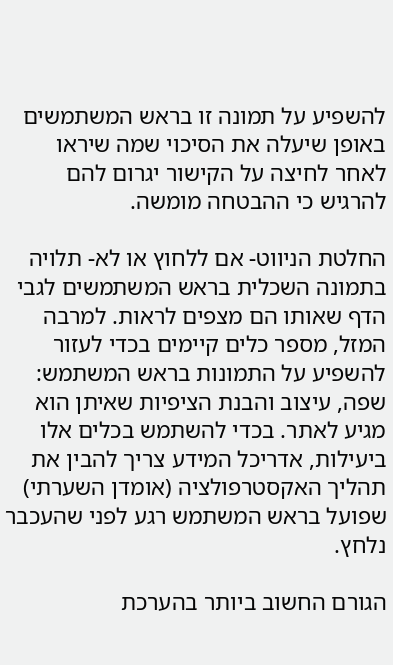להשפיע על תמונה זו בראש המשתמשים באופן שיעלה את הסיכוי שמה שיראו לאחר לחיצה על הקישור יגרום להם להרגיש כי ההבטחה מומשה.

החלטת הניווט- אם ללחוץ או לא- תלויה בתמונה השכלית בראש המשתמשים לגבי הדף שאותו הם מצפים לראות. למרבה המזל, מספר כלים קיימים בכדי לעזור להשפיע על התמונות בראש המשתמש: שפה, עיצוב והבנת הציפיות שאיתן הוא מגיע לאתר. בכדי להשתמש בכלים אלו ביעילות, אדריכל המידע צריך להבין את תהליך האקסטרפולציה (אומדן השערתי) שפועל בראש המשתמש רגע לפני שהעכבר נלחץ.

הגורם החשוב ביותר בהערכת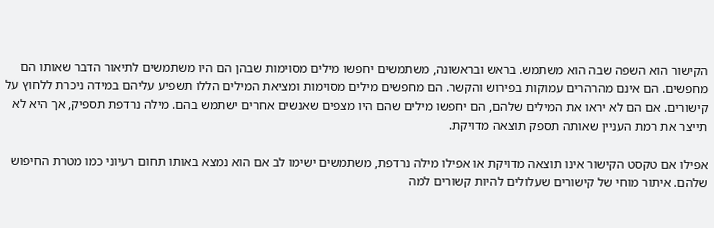הקישור הוא השפה שבה הוא משתמש. בראש ובראשונה, משתמשים יחפשו מילים מסוימות שבהן הם היו משתמשים לתיאור הדבר שאותו הם מחפשים. הם אינם מהרהרים עמוקות בפירוש והקשר. הם מחפשים מילים מסוימות ומציאת המילים הללו תשפיע עליהם במידה ניכרת ללחוץ על קישורים. אם הם לא יראו את המילים שלהם, הם יחפשו מילים שהם היו מצפים שאנשים אחרים ישתמש בהם. מילה נרדפת תספיק, אך היא לא תייצר את רמת העניין שאותה תספק תוצאה מדויקת.

אפילו אם טקסט הקישור אינו תוצאה מדויקת או אפילו מילה נרדפת, משתמשים ישימו לב אם הוא נמצא באותו תחום רעיוני כמו מטרת החיפוש שלהם. איתור מוחי של קישורים שעלולים להיות קשורים למה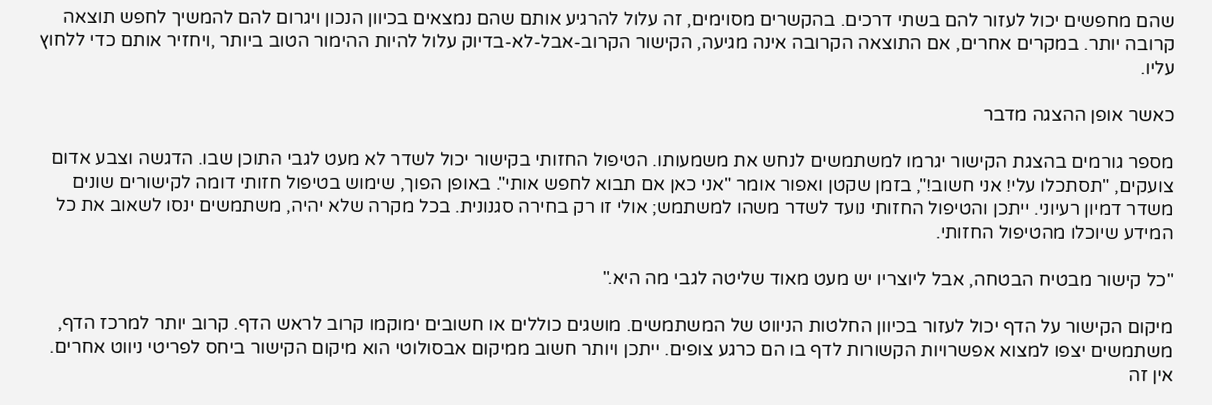שהם מחפשים יכול לעזור להם בשתי דרכים. בהקשרים מסוימים, זה עלול להרגיע אותם שהם נמצאים בכיוון הנכון ויגרום להם להמשיך לחפש תוצאה קרובה יותר. במקרים אחרים, אם התוצאה הקרובה אינה מגיעה, הקישור הקרוב-אבל-לא-בדיוק עלול להיות ההימור הטוב ביותר ,ויחזיר אותם כדי ללחוץ עליו.

כאשר אופן ההצגה מדבר

מספר גורמים בהצגת הקישור יגרמו למשתמשים לנחש את משמעותו. הטיפול החזותי בקישור יכול לשדר לא מעט לגבי התוכן שבו. הדגשה וצבע אדום צועקים, "תסתכלו עלי! אני חשוב!", בזמן שקטן ואפור אומר "אני כאן אם תבוא לחפש אותי". באופן הפוך, שימוש בטיפול חזותי דומה לקישורים שונים משדר דמיון רעיוני. ייתכן והטיפול החזותי נועד לשדר משהו למשתמש; אולי זו רק בחירה סגנונית. בכל מקרה שלא יהיה, משתמשים ינסו לשאוב את כל המידע שיוכלו מהטיפול החזותי.

"כל קישור מבטיח הבטחה, אבל ליוצריו יש מעט מאוד שליטה לגבי מה היא."

מיקום הקישור על הדף יכול לעזור בכיוון החלטות הניווט של המשתמשים. מושגים כוללים או חשובים ימוקמו קרוב לראש הדף. קרוב יותר למרכז הדף, משתמשים יצפו למצוא אפשרויות הקשורות לדף בו הם כרגע צופים. ייתכן ויותר חשוב ממיקום אבסולוטי הוא מיקום הקישור ביחס לפריטי ניווט אחרים. אין זה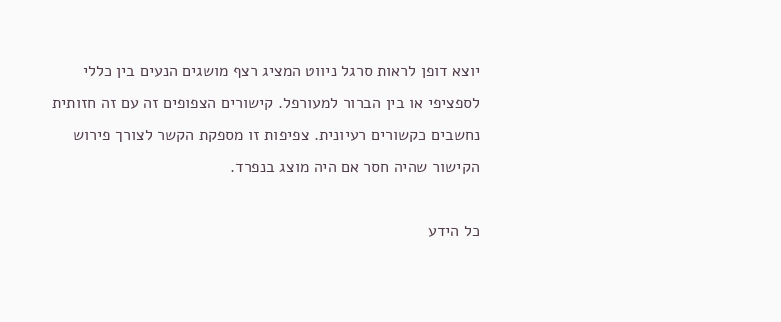יוצא דופן לראות סרגל ניווט המציג רצף מושגים הנעים בין כללי לספציפי או בין הברור למעורפל. קישורים הצפופים זה עם זה חזותית נחשבים כקשורים רעיונית. צפיפות זו מספקת הקשר לצורך פירוש הקישור שהיה חסר אם היה מוצג בנפרד.

כל הידע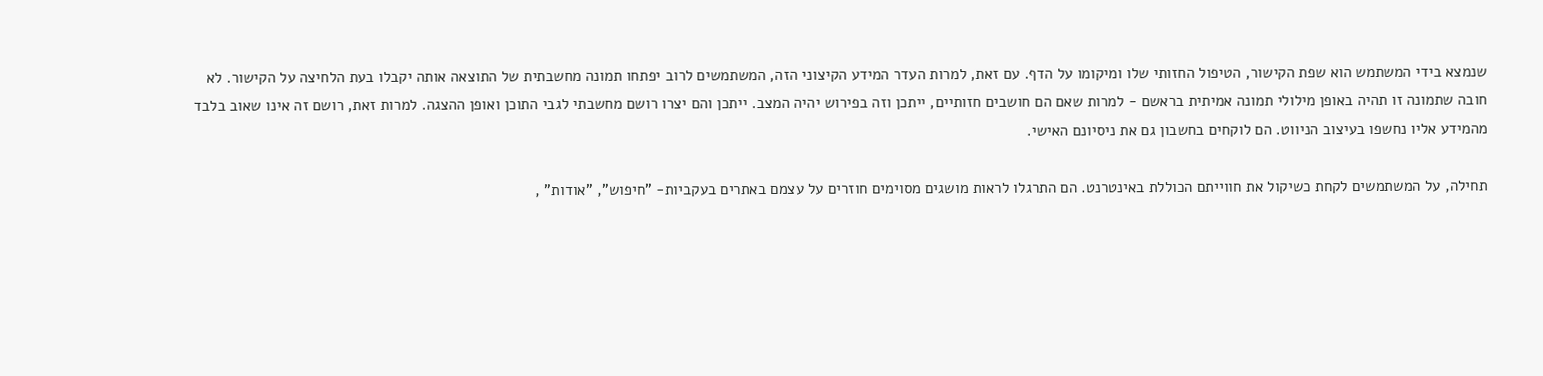שנמצא בידי המשתמש הוא שפת הקישור, הטיפול החזותי שלו ומיקומו על הדף. עם זאת, למרות העדר המידע הקיצוני הזה, המשתמשים לרוב יפתחו תמונה מחשבתית של התוצאה אותה יקבלו בעת הלחיצה על הקישור. לא חובה שתמונה זו תהיה באופן מילולי תמונה אמיתית בראשם - למרות שאם הם חושבים חזותיים, ייתכן וזה בפירוש יהיה המצב. ייתכן והם יצרו רושם מחשבתי לגבי התוכן ואופן ההצגה. למרות זאת, רושם זה אינו שאוב בלבד מהמידע אליו נחשפו בעיצוב הניווט. הם לוקחים בחשבון גם את ניסיונם האישי.

תחילה, על המשתמשים לקחת כשיקול את חווייתם הכוללת באינטרנט. הם התרגלו לראות מושגים מסוימים חוזרים על עצמם באתרים בעקביות- "חיפוש", "אודות" ,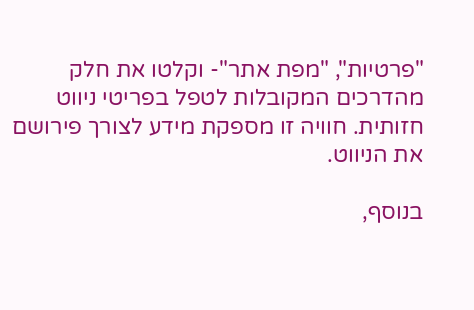"פרטיות", "מפת אתר"- וקלטו את חלק מהדרכים המקובלות לטפל בפריטי ניווט חזותית. חוויה זו מספקת מידע לצורך פירושם את הניווט.

בנוסף,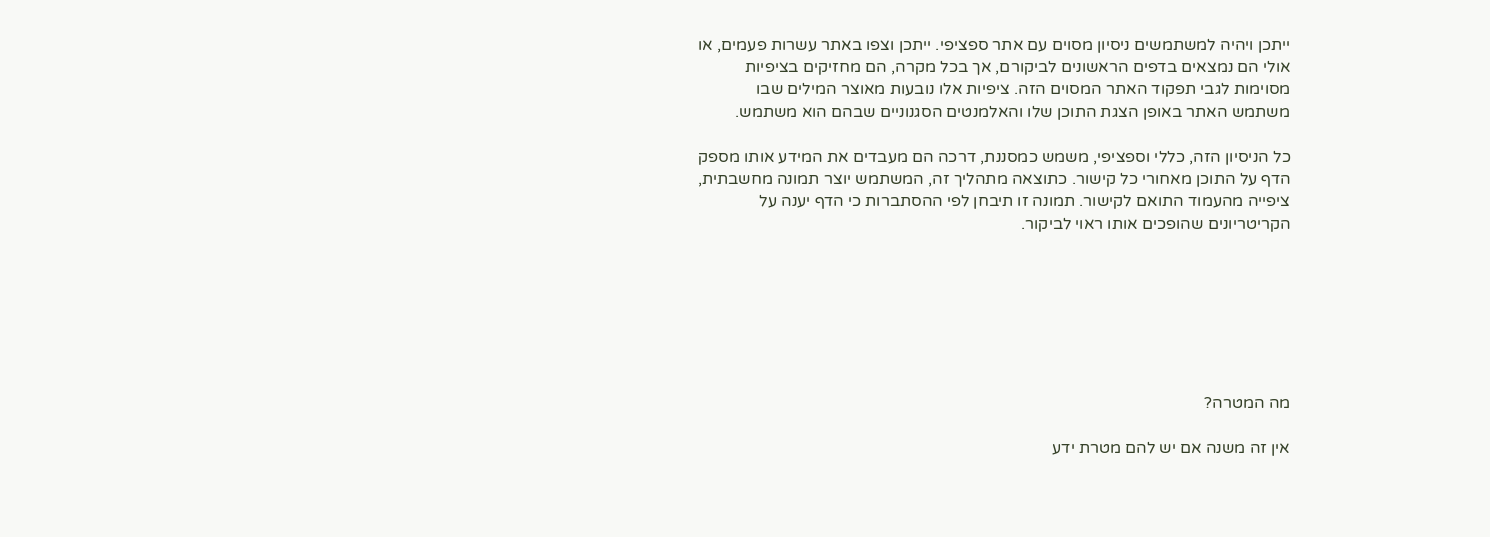ייתכן ויהיה למשתמשים ניסיון מסוים עם אתר ספציפי. ייתכן וצפו באתר עשרות פעמים, או אולי הם נמצאים בדפים הראשונים לביקורם, אך בכל מקרה, הם מחזיקים בציפיות מסוימות לגבי תפקוד האתר המסוים הזה. ציפיות אלו נובעות מאוצר המילים שבו משתמש האתר באופן הצגת התוכן שלו והאלמנטים הסגנוניים שבהם הוא משתמש.

כל הניסיון הזה, כללי וספציפי, משמש כמסננת, דרכה הם מעבדים את המידע אותו מספק הדף על התוכן מאחורי כל קישור. כתוצאה מתהליך זה, המשתמש יוצר תמונה מחשבתית, ציפייה מהעמוד התואם לקישור. תמונה זו תיבחן לפי ההסתברות כי הדף יענה על הקריטריונים שהופכים אותו ראוי לביקור.







מה המטרה?

אין זה משנה אם יש להם מטרת ידע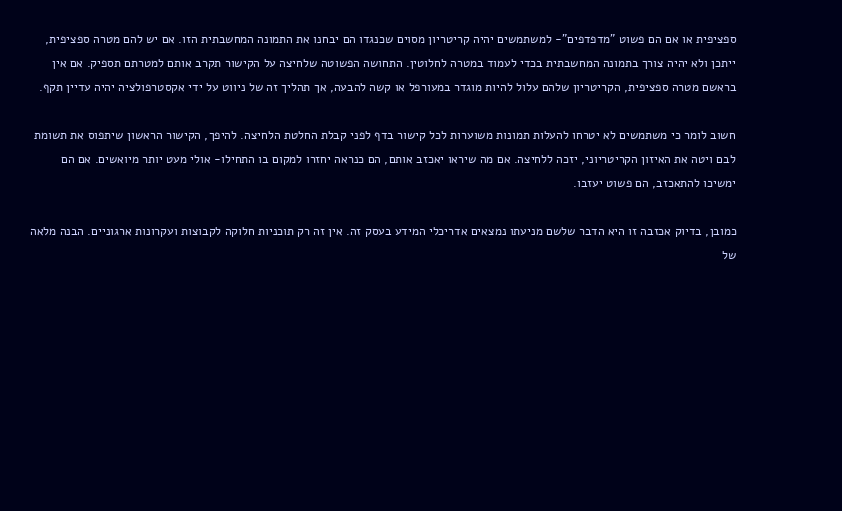ספציפית או אם הם פשוט "מדפדפים"- למשתמשים יהיה קריטריון מסוים שכנגדו הם יבחנו את התמונה המחשבתית הזו. אם יש להם מטרה ספציפית, ייתכן ולא יהיה צורך בתמונה המחשבתית בכדי לעמוד במטרה לחלוטין. התחושה הפשוטה שלחיצה על הקישור תקרב אותם למטרתם תספיק. אם אין בראשם מטרה ספציפית, הקריטריון שלהם עלול להיות מוגדר במעורפל או קשה להבעה, אך תהליך זה של ניווט על ידי אקסטרפולציה יהיה עדיין תקף.

חשוב לומר כי משתמשים לא יטרחו להעלות תמונות משוערות לכל קישור בדף לפני קבלת החלטת הלחיצה. להיפך, הקישור הראשון שיתפוס את תשומת לבם ויטה את האיזון הקריטריוני, יזכה ללחיצה. אם מה שיראו יאכזב אותם, הם כנראה יחזרו למקום בו התחילו- אולי מעט יותר מיואשים. אם הם ימשיכו להתאכזב, הם פשוט יעזבו.

כמובן, בדיוק אכזבה זו היא הדבר שלשם מניעתו נמצאים אדריכלי המידע בעסק זה. אין זה רק תוכניות חלוקה לקבוצות ועקרונות ארגוניים. הבנה מלאה של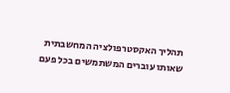תהליך האקסטרפולציה המחשבתית שאותו עוברים המשתמשים בכל פעם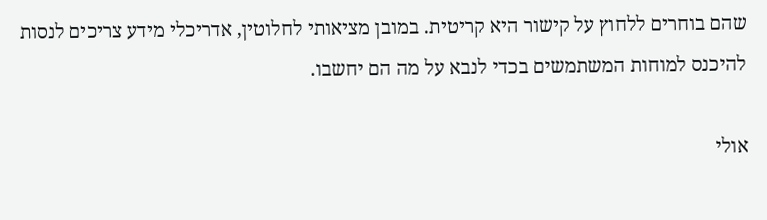שהם בוחרים ללחוץ על קישור היא קריטית. במובן מציאותי לחלוטין, אדריכלי מידע צריכים לנסות להיכנס למוחות המשתמשים בכדי לנבא על מה הם יחשבו.

אולי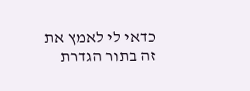כדאי לי לאמץ את זה בתור הגדרת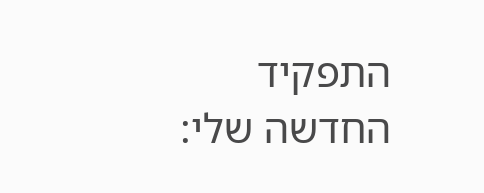התפקיד החדשה שלי: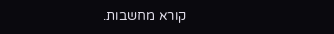קורא מחשבות.